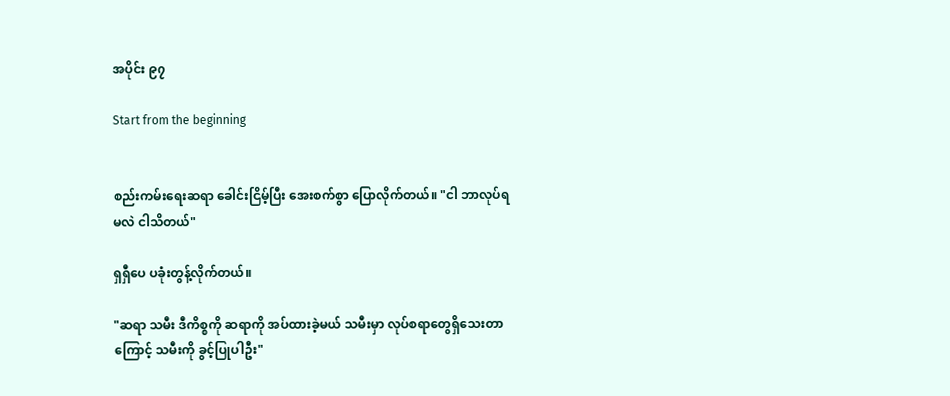အပိုင်း ၉၇

Start from the beginning


စည်းကမ်းရေးဆရာ ခေါင်းငြိမ့်ပြီး အေးစက်စွာ ပြောလိုက်တယ်။ "ငါ ဘာလုပ်ရမလဲ ငါသိတယ်"

ရှရှီပေ ပခုံးတွန့်လိုက်တယ်။

"ဆရာ သမီး ဒီကိစ္စကို ဆရာကို အပ်ထားခဲ့မယ် သမီးမှာ လုပ်စရာတွေရှိသေးတာကြောင့် သမီးကို ခွင့်ပြုပါဦး"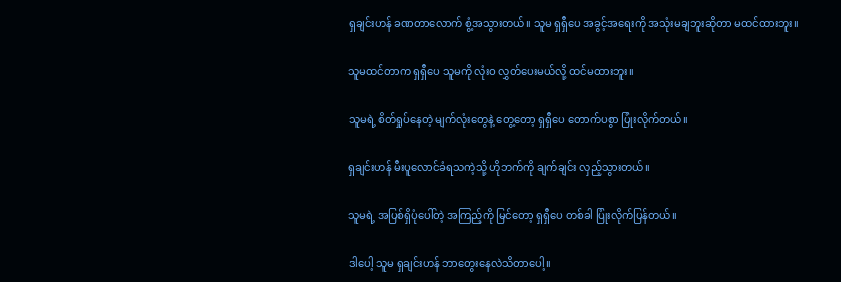ရှချင်းဟန် ခဏတာလောက် စွံ့အသွားတယ်။ သူမ ရှရှီပေ အခွင့်အရေးကို အသုံးမချဘူးဆိုတာ မထင်ထားဘူး။

သူမထင်တာက ရှရှီပေ သူမကို လုံးဝ လွှတ်ပေးမယ်လို့ ထင်မထားဘူး။

သူမရဲ့ စိတ်ရှုပ်နေတဲ့ မျက်လုံးတွေနဲ့ တွေ့တော့ ရှရှီပေ တောက်ပစွာ ပြုံးလိုက်တယ်။

ရှချင်းဟန် မီးပူလောင်ခံရသကဲ့သို့ ဟိုဘက်ကို ချက်ချင်း လှည့်သွားတယ်။

သူမရဲ့ အပြစ်ရှိပုံပေါ်တဲ့ အကြည့်ကို မြင်တော့ ရှရှီပေ တစ်ခါ ပြုံးလိုက်ပြန်တယ်။

ဒါပေါ့ သူမ ရှချင်းဟန် ဘာတွေးနေလဲသိတာပေါ့။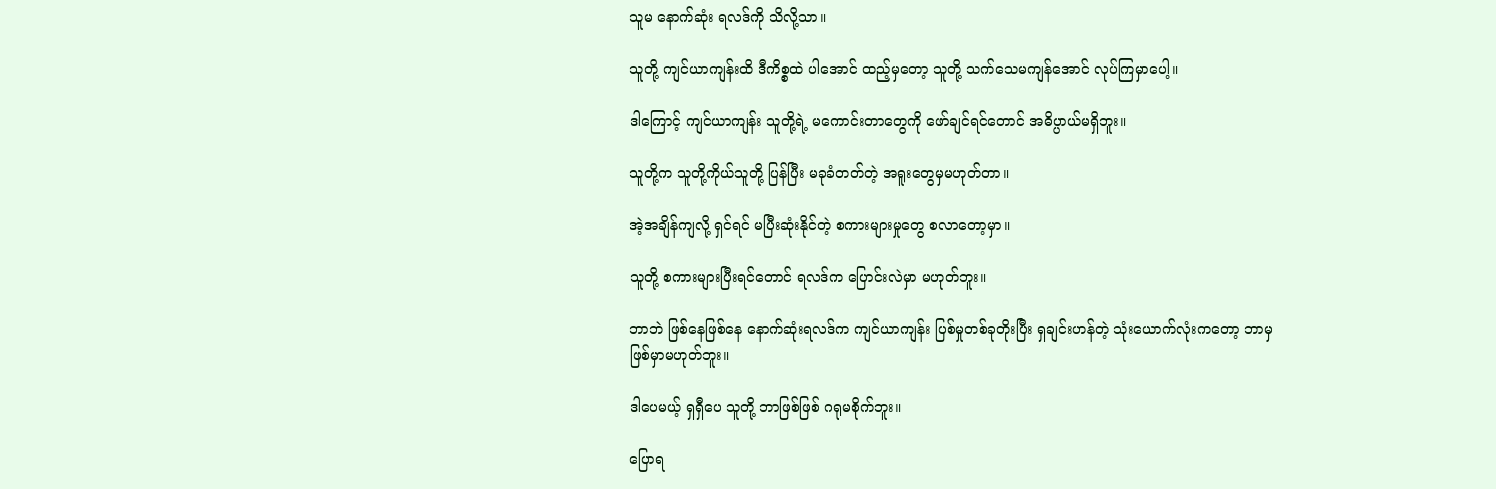သူမ နောက်ဆုံး ရလဒ်ကို သိလို့သာ။

သူတို့ ကျင်ယာကျန်းထိ ဒီကိစ္စထဲ ပါအောင် ထည့်မှတော့ သူတို့ သက်သေမကျန်အောင် လုပ်ကြမှာပေါ့။

ဒါကြောင့် ကျင်ယာကျန်း သူတို့ရဲ့ မကောင်းတာတွေကို ဖော်ချင်ရင်တောင် အဓိပ္ပာယ်မရှိဘူး။

သူတို့က သူတို့ကိုယ်သူတို့ ပြန်ပြီး မခုခံတတ်တဲ့ အရူးတွေမှမဟုတ်တာ။

အဲ့အချိန်ကျလို့ ရှင်ရင် မပြီးဆုံးနိုင်တဲ့ စကားများမှုတွေ စလာတော့မှာ။

သူတို့ စကားများပြီးရင်တောင် ရလဒ်က ပြောင်းလဲမှာ မဟုတ်ဘူး။

ဘာဘဲ ဖြစ်နေဖြစ်နေ နောက်ဆုံးရလဒ်က ကျင်ယာကျန်း ပြစ်မှုတစ်ခုတိုးပြီး ရှချင်းဟန်တဲ့ သုံးယောက်လုံးကတော့ ဘာမှ ဖြစ်မှာမဟုတ်ဘူး။

ဒါပေမယ့် ရှရှီပေ သူတို့ ဘာဖြစ်ဖြစ် ဂရုမစိုက်ဘူး။

ပြောရ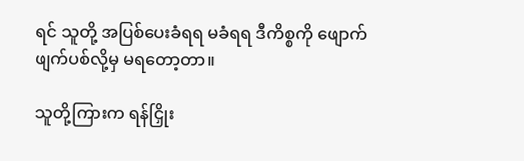ရင် သူတို့ အပြစ်ပေးခံရရ မခံရရ ဒီကိစ္စကို ဖျောက်ဖျက်ပစ်လို့မှ မရတော့တာ။

သူတို့ကြားက ရန်ငြှိုး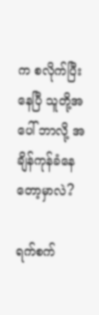က စလိုက်ပြီးနေပြီ သူတို့အပေါ် ဘာလို့ အချိန်ကုန်ခံနေတော့မှာလဲ?

ရက်စက်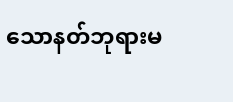သောနတ်ဘုရားမ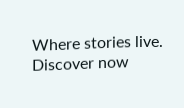Where stories live. Discover now